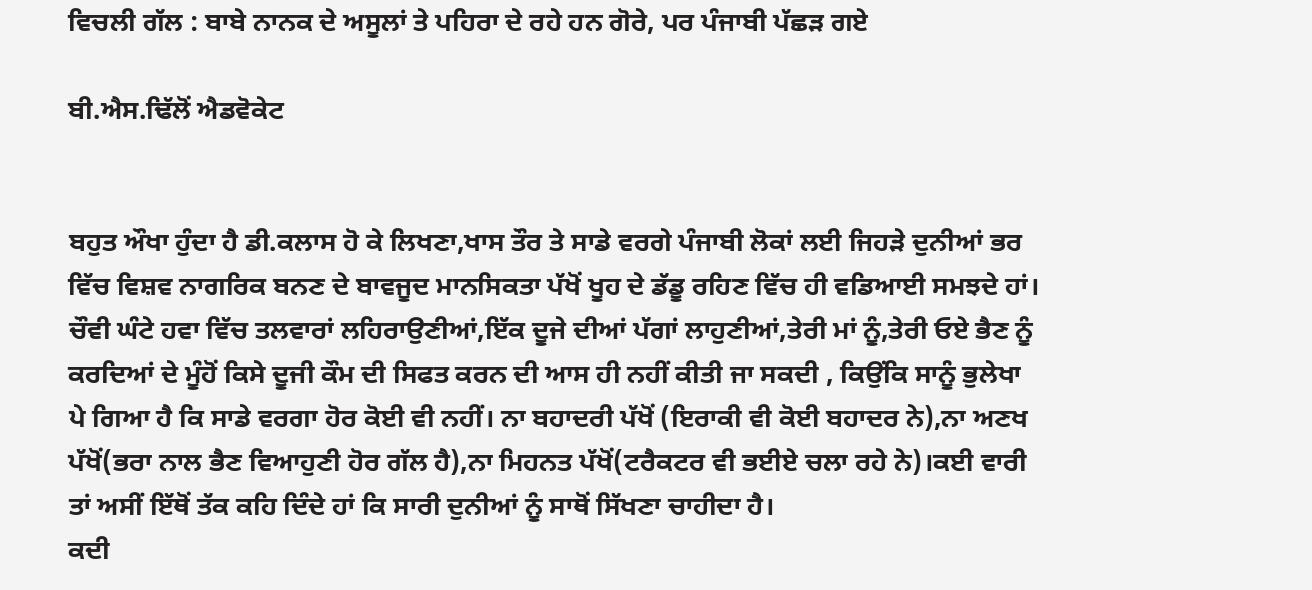ਵਿਚਲੀ ਗੱਲ : ਬਾਬੇ ਨਾਨਕ ਦੇ ਅਸੂਲਾਂ ਤੇ ਪਹਿਰਾ ਦੇ ਰਹੇ ਹਨ ਗੋਰੇ, ਪਰ ਪੰਜਾਬੀ ਪੱਛੜ ਗਏ

ਬੀ.ਐਸ.ਢਿੱਲੋਂ ਐਡਵੋਕੇਟ


ਬਹੁਤ ਔਖਾ ਹੁੰਦਾ ਹੈ ਡੀ.ਕਲਾਸ ਹੋ ਕੇ ਲਿਖਣਾ,ਖਾਸ ਤੌਰ ਤੇ ਸਾਡੇ ਵਰਗੇ ਪੰਜਾਬੀ ਲੋਕਾਂ ਲਈ ਜਿਹੜੇ ਦੁਨੀਆਂ ਭਰ ਵਿੱਚ ਵਿਸ਼ਵ ਨਾਗਰਿਕ ਬਨਣ ਦੇ ਬਾਵਜੂਦ ਮਾਨਸਿਕਤਾ ਪੱਖੋਂ ਖੂਹ ਦੇ ਡੱਡੂ ਰਹਿਣ ਵਿੱਚ ਹੀ ਵਡਿਆਈ ਸਮਝਦੇ ਹਾਂ। ਚੌਵੀ ਘੰਟੇ ਹਵਾ ਵਿੱਚ ਤਲਵਾਰਾਂ ਲਹਿਰਾਉਣੀਆਂ,ਇੱਕ ਦੂਜੇ ਦੀਆਂ ਪੱਗਾਂ ਲਾਹੁਣੀਆਂ,ਤੇਰੀ ਮਾਂ ਨੂੰ,ਤੇਰੀ ਓਏ ਭੈਣ ਨੂੰ ਕਰਦਿਆਂ ਦੇ ਮੂੰਹੋਂ ਕਿਸੇ ਦੂਜੀ ਕੌਮ ਦੀ ਸਿਫਤ ਕਰਨ ਦੀ ਆਸ ਹੀ ਨਹੀਂ ਕੀਤੀ ਜਾ ਸਕਦੀ , ਕਿਉਂਕਿ ਸਾਨੂੰ ਭੁਲੇਖਾ ਪੇ ਗਿਆ ਹੈ ਕਿ ਸਾਡੇ ਵਰਗਾ ਹੋਰ ਕੋਈ ਵੀ ਨਹੀਂ। ਨਾ ਬਹਾਦਰੀ ਪੱਖੋਂ (ਇਰਾਕੀ ਵੀ ਕੋਈ ਬਹਾਦਰ ਨੇ),ਨਾ ਅਣਖ ਪੱਖੋਂ(ਭਰਾ ਨਾਲ ਭੈਣ ਵਿਆਹੁਣੀ ਹੋਰ ਗੱਲ ਹੈ),ਨਾ ਮਿਹਨਤ ਪੱਖੋਂ(ਟਰੈਕਟਰ ਵੀ ਭਈਏ ਚਲਾ ਰਹੇ ਨੇ)।ਕਈ ਵਾਰੀ ਤਾਂ ਅਸੀਂ ਇੱਥੋਂ ਤੱਕ ਕਹਿ ਦਿੰਦੇ ਹਾਂ ਕਿ ਸਾਰੀ ਦੁਨੀਆਂ ਨੂੰ ਸਾਥੋਂ ਸਿੱਖਣਾ ਚਾਹੀਦਾ ਹੈ।
ਕਦੀ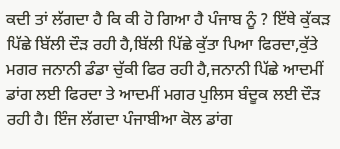ਕਦੀ ਤਾਂ ਲੱਗਦਾ ਹੈ ਕਿ ਕੀ ਹੋ ਗਿਆ ਹੈ ਪੰਜਾਬ ਨੂੰ ? ਇੱਥੇ ਕੁੱਕੜ ਪਿੱਛੇ ਬਿੱਲੀ ਦੌੜ ਰਹੀ ਹੈ,ਬਿੱਲੀ ਪਿੱਛੇ ਕੁੱਤਾ ਪਿਆ ਫਿਰਦਾ,ਕੁੱਤੇ ਮਗਰ ਜਨਾਨੀ ਡੰਡਾ ਚੁੱਕੀ ਫਿਰ ਰਹੀ ਹੈ,ਜਨਾਨੀ ਪਿੱਛੇ ਆਦਮੀਂ ਡਾਂਗ ਲਈ ਫਿਰਦਾ ਤੇ ਆਦਮੀਂ ਮਗਰ ਪੁਲਿਸ ਬੰਦੂਕ ਲਈ ਦੌੜ ਰਹੀ ਹੈ। ਇੰਜ ਲੱਗਦਾ ਪੰਜਾਬੀਆ ਕੋਲ ਡਾਂਗ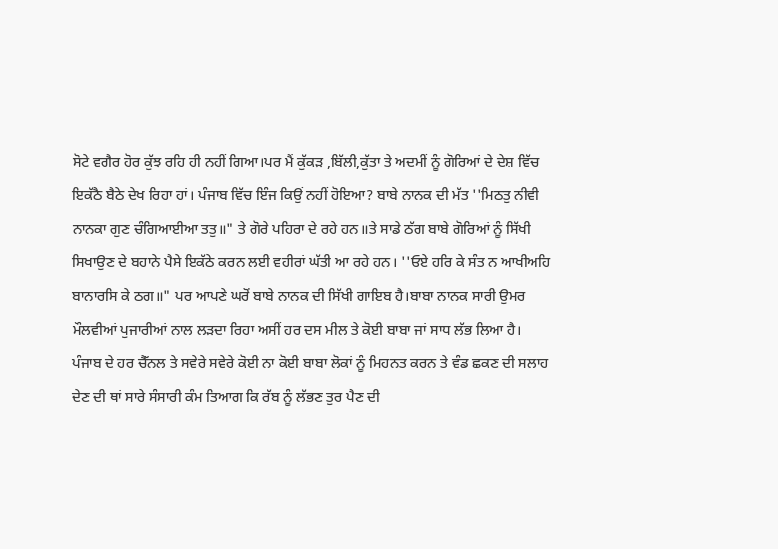ਸੋਟੇ ਵਗੈਰ ਹੋਰ ਕੁੱਝ ਰਹਿ ਹੀ ਨਹੀਂ ਗਿਆ।ਪਰ ਮੈਂ ਕੁੱਕੜ ,ਬਿੱਲੀ,ਕੁੱਤਾ ਤੇ ਅਦਮੀਂ ਨੂੰ ਗੋਰਿਆਂ ਦੇ ਦੇਸ਼ ਵਿੱਚ ਇਕੱਠੈ ਬੈਠੇ ਦੇਖ ਰਿਹਾ ਹਾਂ। ਪੰਜਾਬ ਵਿੱਚ ਇੰਜ ਕਿਉਂ ਨਹੀਂ ਹੋਇਆ? ਬਾਬੇ ਨਾਨਕ ਦੀ ਮੱਤ ''ਮਿਠਤੁ ਨੀਵੀ ਨਾਨਕਾ ਗੁਣ ਚੰਗਿਆਈਆ ਤਤੁ॥" ਤੇ ਗੋਰੇ ਪਹਿਰਾ ਦੇ ਰਹੇ ਹਨ॥ਤੇ ਸਾਡੇ ਠੱਗ ਬਾਬੇ ਗੋਰਿਆਂ ਨੂੰ ਸਿੱਖੀ ਸਿਖਾਉਣ ਦੇ ਬਹਾਨੇ ਪੈਸੇ ਇਕੱਠੇ ਕਰਨ ਲਈ ਵਹੀਰਾਂ ਘੱਤੀ ਆ ਰਹੇ ਹਨ। ''ਓਏ ਹਰਿ ਕੇ ਸੰਤ ਨ ਆਖੀਅਹਿ ਬਾਨਾਰਸਿ ਕੇ ਠਗ॥" ਪਰ ਆਪਣੇ ਘਰੋਂ ਬਾਬੇ ਨਾਨਕ ਦੀ ਸਿੱਖੀ ਗਾਇਬ ਹੈ।ਬਾਬਾ ਨਾਨਕ ਸਾਰੀ ਉਮਰ ਮੌਲਵੀਆਂ ਪੁਜਾਰੀਆਂ ਨਾਲ ਲੜਦਾ ਰਿਹਾ ਅਸੀਂ ਹਰ ਦਸ ਮੀਲ ਤੇ ਕੋਈ ਬਾਬਾ ਜਾਂ ਸਾਧ ਲੱਭ ਲਿਆ ਹੈ।
ਪੰਜਾਬ ਦੇ ਹਰ ਚੈੱਨਲ ਤੇ ਸਵੇਰੇ ਸਵੇਰੇ ਕੋਈ ਨਾ ਕੋਈ ਬਾਬਾ ਲੋਕਾਂ ਨੂੰ ਮਿਹਨਤ ਕਰਨ ਤੇ ਵੰਡ ਛਕਣ ਦੀ ਸਲਾਹ ਦੇਣ ਦੀ ਥਾਂ ਸਾਰੇ ਸੰਸਾਰੀ ਕੰਮ ਤਿਆਗ ਕਿ ਰੱਬ ਨੂੰ ਲੱਭਣ ਤੁਰ ਪੈਣ ਦੀ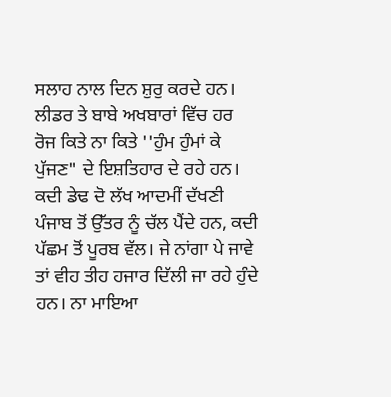ਸਲਾਹ ਨਾਲ ਦਿਨ ਸ਼ੁਰੁ ਕਰਦੇ ਹਨ। ਲੀਡਰ ਤੇ ਬਾਬੇ ਅਖਬਾਰਾਂ ਵਿੱਚ ਹਰ ਰੋਜ ਕਿਤੇ ਨਾ ਕਿਤੇ ''ਹੁੰਮ ਹੁੰਮਾਂ ਕੇ ਪੁੱਜਣ" ਦੇ ਇਸ਼ਤਿਹਾਰ ਦੇ ਰਹੇ ਹਨ। ਕਦੀ ਡੇਢ ਦੋ ਲੱਖ ਆਦਮੀਂ ਦੱਖਣੀ ਪੰਜਾਬ ਤੋਂ ਉੱਤਰ ਨੂੰ ਚੱਲ ਪੈਂਦੇ ਹਨ, ਕਦੀ ਪੱਛਮ ਤੋਂ ਪੂਰਬ ਵੱਲ। ਜੇ ਨਾਂਗਾ ਪੇ ਜਾਵੇ ਤਾਂ ਵੀਹ ਤੀਹ ਹਜਾਰ ਦਿੱਲੀ ਜਾ ਰਹੇ ਹੁੰਦੇ ਹਨ। ਨਾ ਮਾਇਆ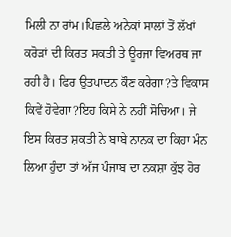ਮਿਲੀ ਨਾ ਰਾਂਮ।ਪਿਛਲੇ ਅਨੇਕਾਂ ਸਾਲਾਂ ਤੋਂ ਲੱਖਾਂ ਕਰੋੜਾਂ ਦੀ ਕਿਰਤ ਸਕਤੀ ਤੇ ਊਰਜਾ ਵਿਅਰਥ ਜਾ ਰਹੀ ਹੈ। ਫਿਰ ਉਤਪਾਦਨ ਕੌਣ ਕਰੇਗਾ?ਤੇ ਵਿਕਾਸ ਕਿਵੇਂ ਹੋਵੇਗਾ?ਇਹ ਕਿਸੇ ਨੇ ਨਹੀਂ ਸੋਚਿਆ। ਜੇ ਇਸ ਕਿਰਤ ਸ਼ਕਤੀ ਨੇ ਬਾਬੇ ਨਾਨਕ ਦਾ ਕਿਹਾ ਮੰਨ ਲਿਆ ਹੁੰਦਾ ਤਾਂ ਅੱਜ ਪੰਜਾਬ ਦਾ ਨਕਸ਼ਾ ਕੁੱਝ ਹੋਰ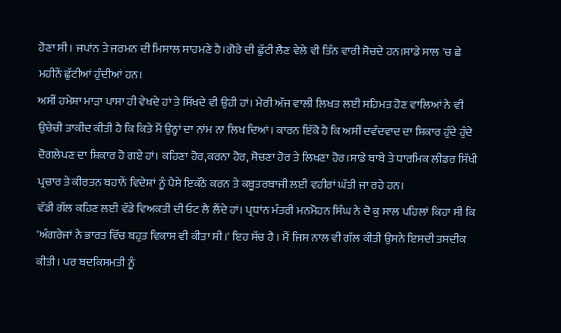ਹੋਣਾ ਸੀ। ਜਪਾਂਨ ਤੇ ਜਰਮਨ ਦੀ ਮਿਸਾਲ ਸਾਹਮਣੇ ਹੈ।ਗੋਰੇ ਦੀ ਛੁੱਟੀ ਲੈਣ ਵੇਲੇ ਵੀ ਤਿੰਨ ਵਾਰੀ ਸੋਚਦੇ ਹਨ।ਸਾਡੇ ਸਾਲ 'ਚ ਛੇ ਮਹੀਨੇਂ ਛੁੱਟੀਆਂ ਹੁੰਦੀਆਂ ਹਨ।
ਅਸੀਂ ਹਮੇਸ਼ਾ ਮਾੜਾ ਪਾਸਾ ਹੀ ਵੇਖਦੇ ਹਾਂ ਤੇ ਸਿੱਖਦੇ ਵੀ ਉਹੀ ਹਾਂ। ਮੇਰੀ ਅੱਜ ਵਾਲੀ ਲਿਖਤ ਲਈ ਸਹਿਮਤ ਹੋਣ ਵਾਲਿਆਂ ਨੇ ਵੀ ਉਚੇਚੀ ਤਾਕੀਦ ਕੀਤੀ ਹੈ ਕਿ ਕਿਤੇ ਮੈਂ ਉਨ੍ਹਾਂ ਦਾ ਨਾਂਮ ਨਾ ਲਿਖ ਦਿਆਂ। ਕਾਰਨ ਇੱਕੋ ਹੈ ਕਿ ਅਸੀਂ ਦਵੰਦਵਾਦ ਦਾ ਸ਼ਿਕਾਰ ਹੁੰਦੇ ਹੁੰਦੇ ਦੋਗਲੇਪਣ ਦਾ ਸ਼ਿਕਾਰ ਹੋ ਗਏ ਹਾਂ। ਕਹਿਣਾ ਹੋਰ,ਕਰਨਾ ਹੋਰ, ਸੋਚਣਾ ਹੋਰ ਤੇ ਲਿਖਣਾ ਹੋਰ।ਸਾਡੇ ਬਾਬੇ ਤੇ ਧਾਰਮਿਕ ਲੀਡਰ ਸਿੱਖੀ ਪ੍ਰਚਾਰ ਤੇ ਕੀਰਤਨ ਬਹਾਨੇਂ ਵਿਦੇਸ਼ਾਂ ਨੂੰ ਪੈਸੇ ਇਕੱਠੇ ਕਰਨ ਤੇ ਕਬੂਤਰਬਾਜੀ ਲਈ ਵਹੀਰਾਂ ਘੱਤੀ ਜਾ ਰਹੇ ਹਨ।
ਵੱਡੀ ਗੱਲ ਕਹਿਣ ਲਈ ਵੱਡੇ ਵਿਅਕਤੀ ਦੀ ਓਟ ਲੈ ਲੈਂਦੇ ਹਾਂ। ਪ੍ਰਧਾਂਨ ਮੰਤਰੀ ਮਨਮੋਹਨ ਸਿੰਘ ਨੇ ਦੋ ਕੁ ਸਾਲ ਪਹਿਲਾਂ ਕਿਹਾ ਸੀ ਕਿ 'ਅੰਗਰੇਜਾਂ ਨੇ ਭਾਰਤ ਵਿੱਚ ਬਹੁਤ ਵਿਕਾਸ ਵੀ ਕੀਤਾ ਸੀ।' ਇਹ ਸੱਚ ਹੈ । ਮੈਂ ਜਿਸ ਨਾਲ ਵੀ ਗੱਲ ਕੀਤੀ ਉਸਨੇ ਇਸਦੀ ਤਸਦੀਕ ਕੀਤੀ। ਪਰ ਬਦਕਿਸਮਤੀ ਨੂੰ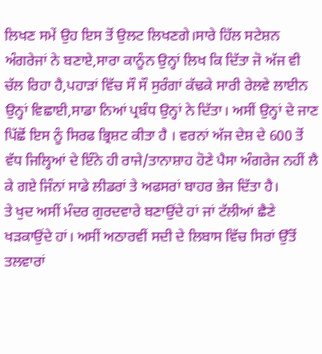ਲਿਖਣ ਸਮੇਂ ਉਹ ਇਸ ਤੋਂ ਉਲਟ ਲਿਖਣਗੇ।ਸਾਰੇ ਹਿੱਲ ਸਟੇਸ਼ਨ ਅੰਗਰੇਜਾਂ ਨੇ ਬਣਾਏ,ਸਾਰਾ ਕਾਨੂੰਨ ਉਨ੍ਹਾਂ ਲਿਖ ਕਿ ਦਿੱਤਾ ਜੋ ਅੱਜ ਵੀ ਚੱਲ ਰਿਹਾ ਹੈ,ਪਹਾੜਾਂ ਵਿੱਚ ਸੌ ਸੌ ਸੁਰੰਗਾਂ ਕੱਢਕੇ ਸਾਰੀ ਰੇਲਵੇ ਲਾਈਨ ਉਨ੍ਹਾਂ ਵਿਛਾਈ,ਸਾਡਾ ਨਿਆਂ ਪ੍ਰਬੰਧ ਉਨ੍ਹਾਂ ਨੇ ਦਿੱਤਾ। ਅਸੀਂ ਉਨ੍ਹਾਂ ਦੇ ਜਾਣ ਪਿੱਛੋਂ ਇਸ ਨੂੰ ਸਿਰਫ ਭ੍ਰਿਸ਼ਟ ਕੀਤਾ ਹੈ । ਵਰਨਾਂ ਅੱਜ ਦੇਸ਼ ਦੇ 600 ਤੋਂ ਵੱਧ ਜਿਲ੍ਹਿਆਂ ਦੇ ਇੰਨੇ ਹੀ ਰਾਜੇ/ਤਾਨਾਸ਼ਾਹ ਹੋਣੇ ਪੈਸਾ ਅੰਗਰੇਜ ਨਹੀਂ ਲੈ ਕੇ ਗਏ ਜਿੰਨਾਂ ਸਾਡੇ ਲੀਡਰਾਂ ਤੇ ਅਫਸਰਾਂ ਬਾਹਰ ਭੇਜ ਦਿੱਤਾ ਹੈ।
ਤੇ ਖੁਦ ਅਸੀਂ ਮੰਦਰ ਗੁਰਦਵਾਰੇ ਬਣਾਉਂਦੇ ਹਾਂ ਜਾਂ ਟੱਲੀਆਂ ਛੈਣੇ ਖੜਕਾਉਂਦੇ ਹਾਂ। ਅਸੀਂ ਅਠਾਰਵੀਂ ਸਦੀ ਦੇ ਲਿਬਾਸ ਵਿੱਚ ਸਿਰਾਂ ਉੱਤੋਂ ਤਲਵਾਰਾਂ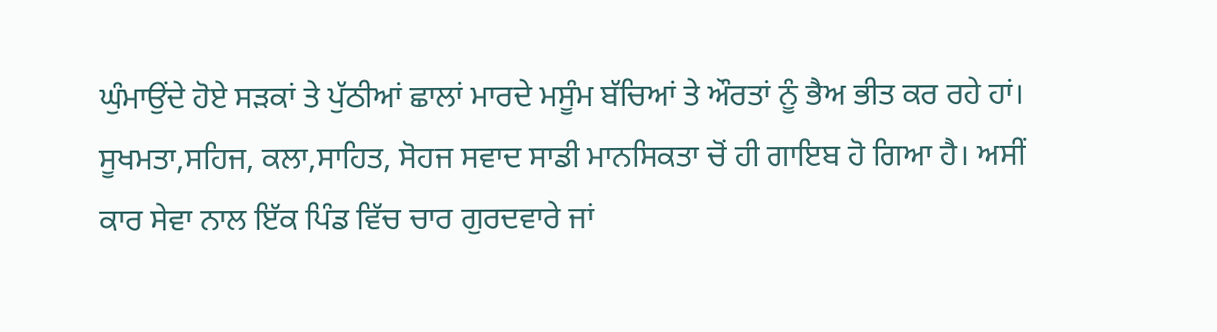ਘੁੰਮਾਉਂਦੇ ਹੋਏ ਸੜਕਾਂ ਤੇ ਪੁੱਠੀਆਂ ਛਾਲਾਂ ਮਾਰਦੇ ਮਸੂੰਮ ਬੱਚਿਆਂ ਤੇ ਔਰਤਾਂ ਨੂੰ ਭੈਅ ਭੀਤ ਕਰ ਰਹੇ ਹਾਂ। ਸੂਖਮਤਾ,ਸਹਿਜ, ਕਲਾ,ਸਾਹਿਤ, ਸੋਹਜ ਸਵਾਦ ਸਾਡੀ ਮਾਨਸਿਕਤਾ ਚੋਂ ਹੀ ਗਾਇਬ ਹੋ ਗਿਆ ਹੈ। ਅਸੀਂ ਕਾਰ ਸੇਵਾ ਨਾਲ ਇੱਕ ਪਿੰਡ ਵਿੱਚ ਚਾਰ ਗੁਰਦਵਾਰੇ ਜਾਂ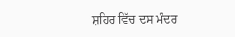ਸ਼ਹਿਰ ਵਿੱਚ ਦਸ ਮੰਦਰ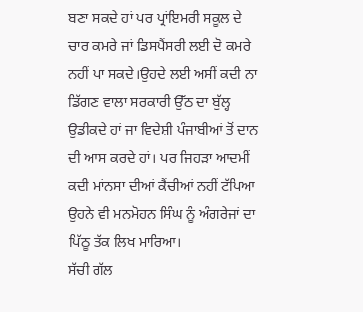ਬਣਾ ਸਕਦੇ ਹਾਂ ਪਰ ਪ੍ਰਾਂਇਮਰੀ ਸਕੂਲ ਦੇ ਚਾਰ ਕਮਰੇ ਜਾਂ ਡਿਸਪੈਂਸਰੀ ਲਈ ਦੋ ਕਮਰੇ ਨਹੀਂ ਪਾ ਸਕਦੇ।ਉਹਦੇ ਲਈ ਅਸੀਂ ਕਦੀ ਨਾ ਡਿੱਗਣ ਵਾਲਾ ਸਰਕਾਰੀ ਉੱਠ ਦਾ ਬੁੱਲ੍ਹ ਉਡੀਕਦੇ ਹਾਂ ਜਾ ਵਿਦੇਸ਼ੀ ਪੰਜਾਬੀਆਂ ਤੋਂ ਦਾਨ ਦੀ ਆਸ ਕਰਦੇ ਹਾਂ। ਪਰ ਜਿਹੜਾ ਆਦਮੀਂ ਕਦੀ ਮਾਂਨਸਾ ਦੀਆਂ ਕੈਂਚੀਆਂ ਨਹੀਂ ਟੱਪਿਆ ਉਹਨੇ ਵੀ ਮਨਮੋਹਨ ਸਿੰਘ ਨੂੰ ਅੰਗਰੇਜਾਂ ਦਾ ਪਿੱਠੂ ਤੱਕ ਲਿਖ ਮਾਰਿਆ।
ਸੱਚੀ ਗੱਲ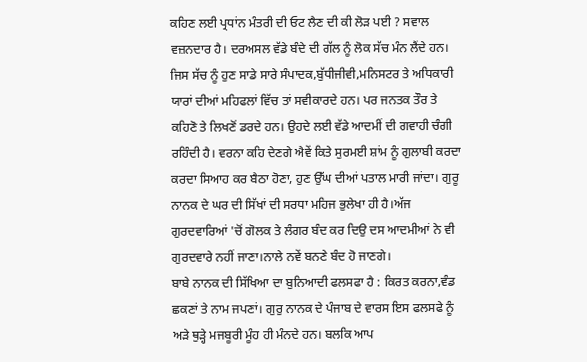ਕਹਿਣ ਲਈ ਪ੍ਰਧਾਂਨ ਮੰਤਰੀ ਦੀ ਓਟ ਲੈਣ ਦੀ ਕੀ ਲੋੜ ਪਈ ? ਸਵਾਲ ਵਜ਼ਨਦਾਰ ਹੈ। ਦਰਅਸਲ ਵੱਡੇ ਬੰਦੇ ਦੀ ਗੱਲ ਨੂੰ ਲੋਕ ਸੱਚ ਮੰਨ ਲੈਂਦੇ ਹਨ। ਜਿਸ ਸੱਚ ਨੂੰ ਹੁਣ ਸਾਡੇ ਸਾਰੇ ਸੰਪਾਦਕ,ਬੁੱਧੀਜੀਵੀ,ਮਨਿਸਟਰ ਤੇ ਅਧਿਕਾਰੀ ਯਾਰਾਂ ਦੀਆਂ ਮਹਿਫਲਾਂ ਵਿੱਚ ਤਾਂ ਸਵੀਕਾਰਦੇ ਹਨ। ਪਰ ਜਨਤਕ ਤੌਰ ਤੇ ਕਹਿਣੋ ਤੇ ਲਿਖਣੋਂ ਡਰਦੇ ਹਨ। ਉਹਦੇ ਲਈ ਵੱਡੇ ਆਦਮੀਂ ਦੀ ਗਵਾਹੀ ਚੰਗੀ ਰਹਿੰਦੀ ਹੈ। ਵਰਨਾ ਕਹਿ ਦੇਣਗੇ ਐਵੇਂ ਕਿਤੇ ਸੁਰਮਈ ਸ਼ਾਂਮ ਨੂੰ ਗੁਲਾਬੀ ਕਰਦਾ ਕਰਦਾ ਸਿਆਹ ਕਰ ਬੈਠਾ ਹੋਣਾ, ਹੁਣ ਉੱਘ ਦੀਆਂ ਪਤਾਲ ਮਾਰੀ ਜਾਂਦਾ। ਗੁਰੂ ਨਾਨਕ ਦੇ ਘਰ ਦੀ ਸਿੱਖਾਂ ਦੀ ਸਰਧਾ ਮਹਿਜ ਭੁਲੇਖਾ ਹੀ ਹੈ।ਅੱਜ ਗੁਰਦਵਾਰਿਆਂ 'ਚੋਂ ਗੋਲਕ ਤੇ ਲੰਗਰ ਬੰਦ ਕਰ ਦਿਉ ਦਸ ਆਦਮੀਆਂ ਨੇ ਵੀ ਗੁਰਦਵਾਰੇ ਨਹੀਂ ਜਾਣਾ।ਨਾਲੇ ਨਵੇਂ ਬਨਣੇ ਬੰਦ ਹੋ ਜਾਣਗੇ।
ਬਾਬੇ ਨਾਨਕ ਦੀ ਸਿੱਖਿਆ ਦਾ ਬੁਨਿਆਦੀ ਫਲਸਫਾ ਹੈ : ਕਿਰਤ ਕਰਨਾ,ਵੰਡ ਛਕਣਾਂ ਤੇ ਨਾਮ ਜਪਣਾਂ। ਗੁਰੁ ਨਾਨਕ ਦੇ ਪੰਜਾਬ ਦੇ ਵਾਰਸ ਇਸ ਫਲਸਫੇ ਨੂੰ ਅੜੇ ਥੁੜ੍ਹੇ ਮਜਬੂਰੀ ਮੂੰਹ ਹੀ ਮੰਨਦੇ ਹਨ। ਬਲਕਿ ਆਪ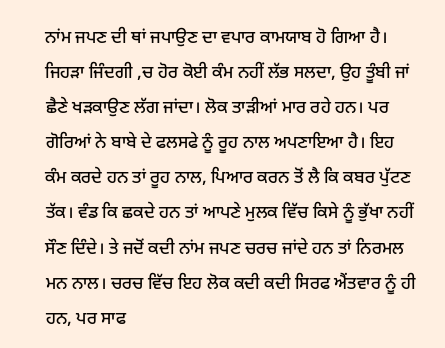ਨਾਂਮ ਜਪਣ ਦੀ ਥਾਂ ਜਪਾਉਣ ਦਾ ਵਪਾਰ ਕਾਮਯਾਬ ਹੋ ਗਿਆ ਹੈ। ਜਿਹੜਾ ਜਿੰਦਗੀ ,ਚ ਹੋਰ ਕੋਈ ਕੰਮ ਨਹੀਂ ਲੱਭ ਸਲਦਾ, ਉਹ ਤੂੰਬੀ ਜਾਂ ਛੈਣੇ ਖੜਕਾਉਣ ਲੱਗ ਜਾਂਦਾ। ਲੋਕ ਤਾੜੀਆਂ ਮਾਰ ਰਹੇ ਹਨ। ਪਰ ਗੋਰਿਆਂ ਨੇ ਬਾਬੇ ਦੇ ਫਲਸਫੇ ਨੂੰ ਰੂਹ ਨਾਲ ਅਪਣਾਇਆ ਹੈ। ਇਹ ਕੰਮ ਕਰਦੇ ਹਨ ਤਾਂ ਰੂਹ ਨਾਲ, ਪਿਆਰ ਕਰਨ ਤੋਂ ਲੈ ਕਿ ਕਬਰ ਪੁੱਟਣ ਤੱਕ। ਵੰਡ ਕਿ ਛਕਦੇ ਹਨ ਤਾਂ ਆਪਣੇ ਮੁਲਕ ਵਿੱਚ ਕਿਸੇ ਨੂੰ ਭੁੱਖਾ ਨਹੀਂ ਸੌਣ ਦਿੰਦੇ। ਤੇ ਜਦੋਂ ਕਦੀ ਨਾਂਮ ਜਪਣ ਚਰਚ ਜਾਂਦੇ ਹਨ ਤਾਂ ਨਿਰਮਲ ਮਨ ਨਾਲ। ਚਰਚ ਵਿੱਚ ਇਹ ਲੋਕ ਕਦੀ ਕਦੀ ਸਿਰਫ ਐਂਤਵਾਰ ਨੂੰ ਹੀ ਹਨ, ਪਰ ਸਾਫ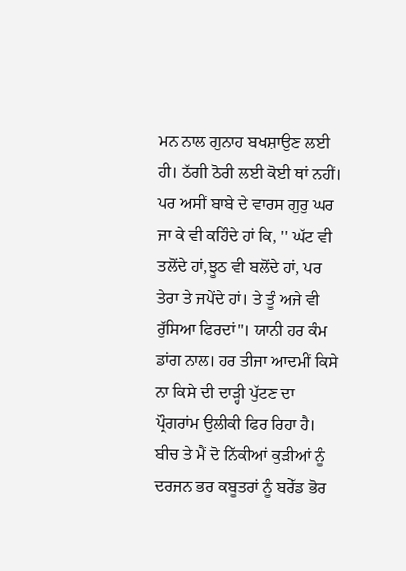ਮਨ ਨਾਲ ਗੁਨਾਹ ਬਖਸ਼ਾਉਣ ਲਈ ਹੀ। ਠੱਗੀ ਠੋਰੀ ਲਈ ਕੋਈ ਥਾਂ ਨਹੀਂ। ਪਰ ਅਸੀਂ ਬਾਬੇ ਦੇ ਵਾਰਸ ਗੁਰੁ ਘਰ ਜਾ ਕੇ ਵੀ ਕਹਿੰਦੇ ਹਾਂ ਕਿ, '' ਘੱਟ ਵੀ ਤਲੋਂਦੇ ਹਾਂ,ਝੂਠ ਵੀ ਬਲੋਂਦੇ ਹਾਂ, ਪਰ ਤੇਰਾ ਤੇ ਜਪੇਂਦੇ ਹਾਂ। ਤੇ ਤੂੰ ਅਜੇ ਵੀ ਰੁੱਸਿਆ ਫਿਰਦਾਂ"। ਯਾਨੀ ਹਰ ਕੰਮ ਡਾਂਗ ਨਾਲ। ਹਰ ਤੀਜਾ ਆਦਮੀਂ ਕਿਸੇ ਨਾ ਕਿਸੇ ਦੀ ਦਾੜ੍ਹੀ ਪੁੱਟਣ ਦਾ ਪ੍ਰੌਗਰਾਂਮ ਉਲੀਕੀ ਫਿਰ ਰਿਹਾ ਹੈ।
ਬੀਚ ਤੇ ਮੈਂ ਦੋ ਨਿੱਕੀਆਂ ਕੁੜੀਆਂ ਨੂੰ ਦਰਜਨ ਭਰ ਕਬੂਤਰਾਂ ਨੂੰ ਬਰੇੱਡ ਭੋਰ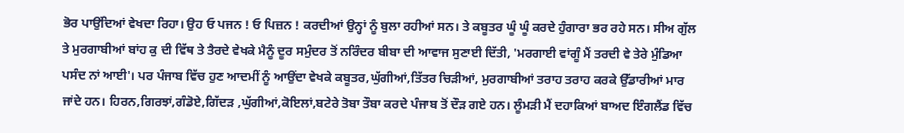ਭੋਰ ਪਾਉਂਦਿਆਂ ਵੇਖਦਾ ਰਿਹਾ। ਉਹ ਓ ਪਜਨ ! ਓ ਪਿਜ਼ਨ ! ਕਰਦੀਆਂ ਉਨ੍ਹਾਂ ਨੂੰ ਬੁਲਾ ਰਹੀਆਂ ਸਨ। ਤੇ ਕਬੂਤਰ ਘੂੰ ਘੂੰ ਕਰਦੇ ਹੁੰਗਾਰਾ ਭਰ ਰਹੇ ਸਨ। ਸੀਅ ਗੁੱਲ ਤੇ ਮੁਰਗਾਬੀਆਂ ਬਾਂਹ ਕੁ ਦੀ ਵਿੱਥ ਤੇ ਤੈਰਦੇ ਵੇਖਕੇ ਮੈਨੂੰ ਦੂਰ ਸਮੁੰਦਰ ਤੋਂ ਨਰਿੰਦਰ ਬੀਬਾ ਦੀ ਆਵਾਜ ਸੁਣਾਈ ਦਿੱਤੀ, 'ਮਰਗਾਈ ਵਾਂਗੂੰ ਮੈਂ ਤਰਦੀ ਵੇ ਤੇਰੇ ਮੁੰਡਿਆ ਪਸੰਦ ਨਾਂ ਆਈ'। ਪਰ ਪੰਜਾਬ ਵਿੱਚ ਹੁਣ ਆਦਮੀਂ ਨੂੰ ਆਉਂਦਾ ਵੇਖਕੇ ਕਬੂਤਰ,ਘੁੱਗੀਆਂ,ਤਿੱਤਰ ਚਿੜੀਆਂ, ਮੁਰਗਾਬੀਆਂ ਤਰਾਹ ਤਰਾਹ ਕਰਕੇ ਉੱਡਾਰੀਆਂ ਮਾਰ ਜਾਂਦੇ ਹਨ। ਹਿਰਨ,ਗਿਰਝਾਂ,ਗੰਡੋਏ,ਗਿੱਦੜ ,ਘੁੱਗੀਆਂ,ਕੋਇਲਾਂ,ਬਟੇਰੇ ਤੋਬਾ ਤੌਬਾ ਕਰਦੇ ਪੰਜਾਬ ਤੋਂ ਦੌੜ ਗਏ ਹਨ। ਲੂੰਮੜੀ ਮੈਂ ਦਹਾਕਿਆਂ ਬਾਅਦ ਇੰਗਲੈਂਡ ਵਿੱਚ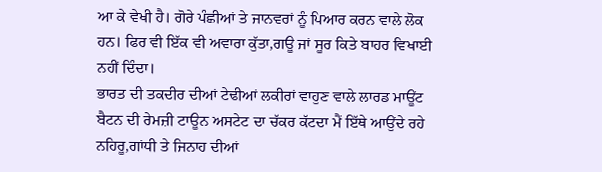ਆ ਕੇ ਵੇਖੀ ਹੈ। ਗੋਰੇ ਪੰਛੀਆਂ ਤੇ ਜਾਨਵਰਾਂ ਨੂੰ ਪਿਆਰ ਕਰਨ ਵਾਲੇ ਲੋਕ ਹਨ। ਫਿਰ ਵੀ ਇੱਕ ਵੀ ਅਵਾਰਾ ਕੁੱਤਾ,ਗਊ ਜਾਂ ਸੂਰ ਕਿਤੇ ਬਾਹਰ ਵਿਖਾਈ ਨਹੀਂ ਦਿੰਦਾ।
ਭਾਰਤ ਦੀ ਤਕਦੀਰ ਦੀਆਂ ਟੇਢੀਆਂ ਲਕੀਰਾਂ ਵਾਹੁਣ ਵਾਲੇ ਲਾਰਡ ਮਾਊਂਟ ਬੈਟਨ ਦੀ ਰੇਮਜ਼ੀ ਟਾਊਨ ਅਸਟੇਟ ਦਾ ਚੱਕਰ ਕੱਟਦਾ ਮੈਂ ਇੱਥੇ ਆਉਂਦੇ ਰਹੇ ਨਹਿਰੂ,ਗਾਂਧੀ ਤੇ ਜਿਨਾਹ ਦੀਆਂ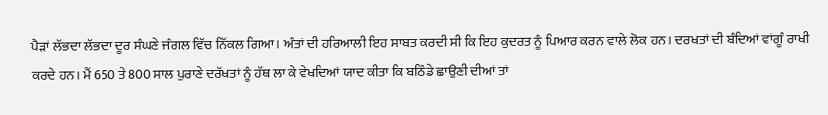ਪੈੜਾਂ ਲੱਭਦਾ ਲੱਭਦਾ ਦੂਰ ਸੰਘਣੇ ਜੰਗਲ ਵਿੱਚ ਨਿੱਕਲ ਗਿਆ। ਅੰਤਾਂ ਦੀ ਹਰਿਆਲੀ ਇਹ ਸਾਬਤ ਕਰਦੀ ਸੀ ਕਿ ਇਹ ਕੁਦਰਤ ਨੂੰ ਪਿਆਰ ਕਰਨ ਵਾਲੇ ਲੋਕ ਹਨ। ਦਰਖਤਾਂ ਦੀ ਬੰਦਿਆਂ ਵਾਂਗੂੰ ਰਾਖੀ ਕਰਦੇ ਹਨ। ਮੈਂ 650 ਤੇ 800 ਸਾਲ ਪੁਰਾਣੇ ਦਰੱਖਤਾਂ ਨੂੰ ਹੱਥ ਲਾ ਕੇ ਵੇਖਦਿਆਂ ਯਾਦ ਕੀਤਾ ਕਿ ਬਠਿੰਡੇ ਛਾਉਣੀ ਦੀਆਂ ਤਾਂ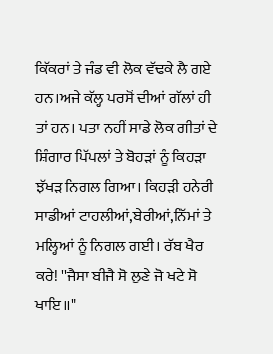ਕਿੱਕਰਾਂ ਤੇ ਜੰਡ ਵੀ ਲੋਕ ਵੱਢਕੇ ਲੈ ਗਏ ਹਨ।ਅਜੇ ਕੱਲ੍ਹ ਪਰਸੋਂ ਦੀਆਂ ਗੱਲਾਂ ਹੀ ਤਾਂ ਹਨ। ਪਤਾ ਨਹੀਂ ਸਾਡੇ ਲੋਕ ਗੀਤਾਂ ਦੇ ਸ਼ਿੰਗਾਰ ਪਿੱਪਲਾਂ ਤੇ ਬੋਹੜਾਂ ਨੂੰ ਕਿਹੜਾ ਝੱਖੜ ਨਿਗਲ ਗਿਆ। ਕਿਹੜੀ ਹਨੇਰੀ ਸਾਡੀਆਂ ਟਾਹਲੀਆਂ,ਬੇਰੀਆਂ,ਨਿੱਮਾਂ ਤੇ ਮਲ੍ਹਿਆਂ ਨੂੰ ਨਿਗਲ ਗਈ। ਰੱਬ ਖੈਰ ਕਰੇ! ''ਜੈਸਾ ਬੀਜੈ ਸੋ ਲੁਣੇ ਜੋ ਖਟੇ ਸੋ ਖਾਇ॥"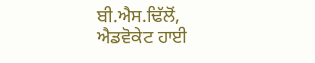ਬੀ.ਐਸ.ਢਿੱਲੋਂ,
ਐਡਵੋਕੇਟ ਹਾਈ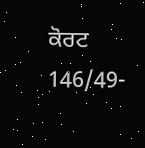ਕੋਰਟ
146/49-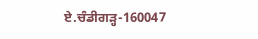ਏ.ਚੰਡੀਗੜ੍ਹ-160047